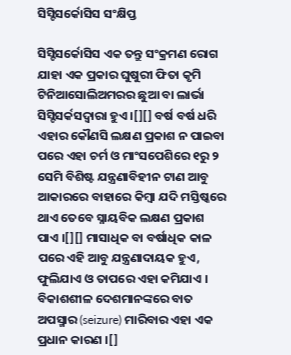ସିସ୍ଟିସର୍କୋସିସ ସଂକ୍ଷିପ୍ତ

ସିସ୍ଟିସର୍କୋସିସ ଏକ ତନ୍ତୁ ସଂକ୍ରମଣ ରୋଗ ଯାହା ଏକ ପ୍ରକାର ଘୁଷୁରୀ ଫିତା କୃମି ଟିନିଆସୋଲିଅମରର ଛୁଆ ବା ଲାର୍ଭା ସିସ୍ଟିସର୍କସଦ୍ୱାରା ହୁଏ ।[][] ବର୍ଷ ବର୍ଷ ଧରି ଏହାର କୌଣସି ଲକ୍ଷଣ ପ୍ରକାଶ ନ ପାଇବା ପରେ ଏହା ଚର୍ମ ଓ ମାଂସପେଶିରେ ୧ରୁ ୨ ସେମି ବିଶିଷ୍ଟ ଯନ୍ତ୍ରଣାବିହୀନ ଟାଣ ଆବୁ ଆକାରରେ ବାହାରେ କିମ୍ବା ଯଦି ମସ୍ତିଷ୍କରେ ଥାଏ ତେବେ ସ୍ନାୟବିକ ଲକ୍ଷଣ ପ୍ରକାଶ ପାଏ ।[][] ମାସାଧିକ ବା ବର୍ଷାଧିକ କାଳ ପରେ ଏହି ଆବୁ ଯନ୍ତ୍ରଣାଦାୟକ ହୁଏ, ଫୁଲିଯାଏ ଓ ତାପରେ ଏହା କମିଯାଏ । ବିକାଶଶୀଳ ଦେଶମାନଙ୍କରେ ବାତ ଅପସ୍ମାର (seizure) ମାରିବାର ଏହା ଏକ ପ୍ରଧାନ କାରଣ ।[]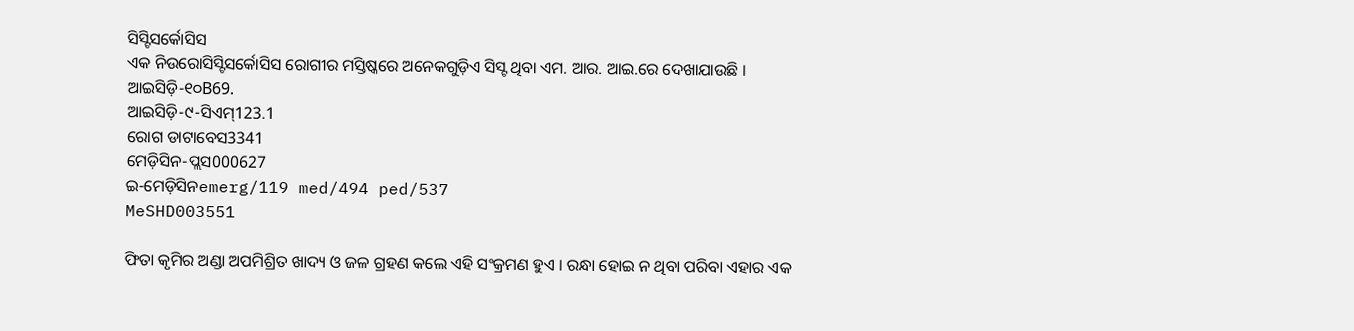ସିସ୍ଟିସର୍କୋସିସ
ଏକ ନିଉରୋସିସ୍ଟିସର୍କୋସିସ ରୋଗୀର ମସ୍ତିଷ୍କରେ ଅନେକଗୁଡ଼ିଏ ସିସ୍ଟ ଥିବା ଏମ. ଆର. ଆଇ.ରେ ଦେଖାଯାଉଛି ।
ଆଇସିଡ଼ି-୧୦B69.
ଆଇସିଡ଼ି-୯-ସିଏମ୍123.1
ରୋଗ ଡାଟାବେସ3341
ମେଡ଼ିସିନ-ପ୍ଲସ000627
ଇ-ମେଡ଼ିସିନemerg/119 med/494 ped/537
MeSHD003551

ଫିତା କୃମିର ଅଣ୍ଡା ଅପମିଶ୍ରିତ ଖାଦ୍ୟ ଓ ଜଳ ଗ୍ରହଣ କଲେ ଏହି ସଂକ୍ରମଣ ହୁଏ । ରନ୍ଧା ହୋଇ ନ ଥିବା ପରିବା ଏହାର ଏକ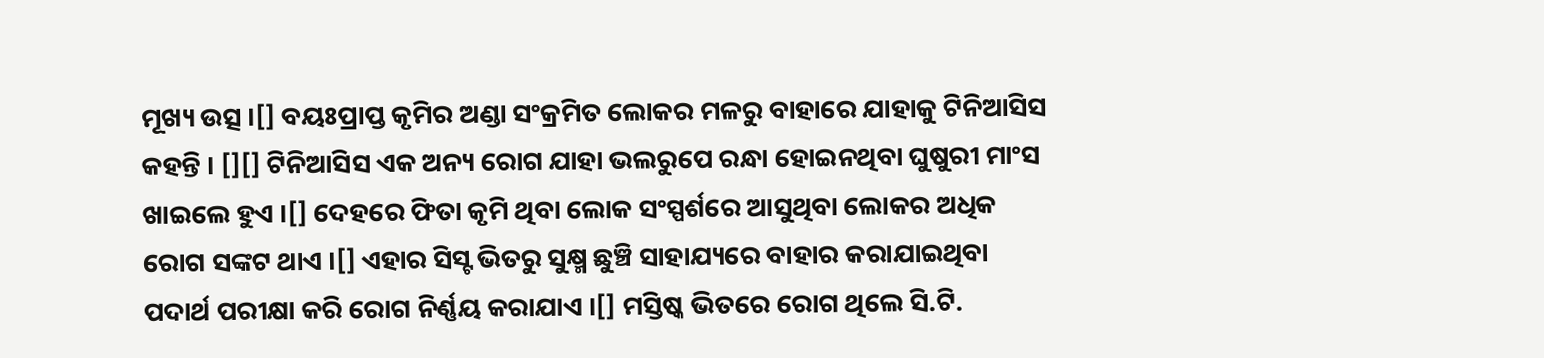ମୂଖ୍ୟ ଉତ୍ସ ।[] ବୟଃପ୍ରାପ୍ତ କୃମିର ଅଣ୍ଡା ସଂକ୍ରମିତ ଲୋକର ମଳରୁ ବାହାରେ ଯାହାକୁ ଟିନିଆସିସ କ‌ହ‌ନ୍ତି । [][] ଟିନିଆସିସ ଏକ ଅନ୍ୟ ରୋଗ ଯାହା ଭଲରୁପେ ରନ୍ଧା ହୋଇନଥିବା ଘୁଷୁରୀ ମାଂସ ଖାଇଲେ ହୁଏ ।[] ଦେହରେ ଫିତା କୃମି ଥିବା ଲୋକ ସଂସ୍ପର୍ଶରେ ଆସୁଥିବା ଲୋକର ଅଧିକ ରୋଗ ସଙ୍କଟ ଥାଏ ।[] ଏହାର ସିସ୍ଟ ଭିତରୁ ସୁକ୍ଷ୍ମ ଛୁଞ୍ଚି ସାହାଯ୍ୟରେ ବାହାର କରାଯାଇଥିବା ପଦାର୍ଥ ପରୀକ୍ଷା କରି ରୋଗ ନିର୍ଣ୍ଣୟ କରାଯାଏ ।[] ମସ୍ତିଷ୍କ ଭିତରେ ରୋଗ ଥିଲେ ସି.ଟି.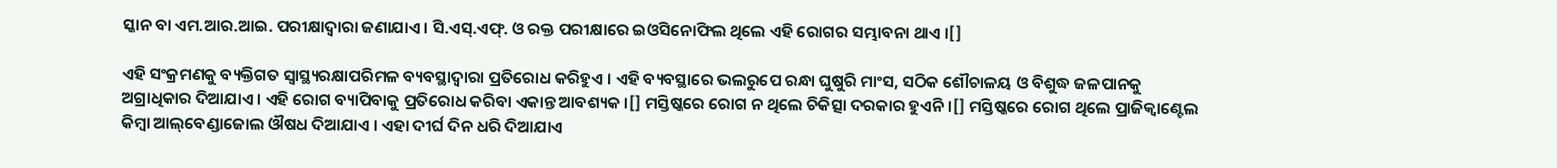ସ୍କାନ ବା ଏମ.ଆର.ଆଇ. ପରୀକ୍ଷାଦ୍ୱାରା ଜଣାଯାଏ । ସି.ଏସ୍.ଏଫ୍. ଓ ରକ୍ତ ପରୀକ୍ଷାରେ ଇଓସିନୋଫିଲ ଥିଲେ ଏହି ରୋଗର ସମ୍ଭାବନା ଥାଏ ।[]

ଏହି ସଂକ୍ରମଣକୁ ବ୍ୟକ୍ତିଗତ ସ୍ୱାସ୍ଥ୍ୟରକ୍ଷାପରିମଳ ବ୍ୟବସ୍ଥାଦ୍ୱାରା ପ୍ରତିରୋଧ କରିହୁଏ । ଏହି ବ୍ୟବସ୍ଥାରେ ଭଲରୁପେ ରନ୍ଧା ଘୁଷୁରି ମାଂସ, ସଠିକ ଶୌଚାଳୟ ଓ ବିଶୁଦ୍ଧ ଜଳପାନ‌କୁ ଅଗ୍ରାଧିକାର ଦିଆଯାଏ । ଏହି ରୋଗ ବ୍ୟାପିବାକୁ ପ୍ରତିରୋଧ କରିବା ଏକାନ୍ତ ଆବଶ୍ୟକ ।[] ମସ୍ତିଷ୍କରେ ରୋଗ ନ ଥିଲେ ଚିକିତ୍ସା ଦରକାର ହୁଏନି ।[] ମସ୍ତିଷ୍କରେ ରୋଗ ଥିଲେ ପ୍ରାଜିକ୍ୱାଣ୍ଟେଲ କିମ୍ବା ଆଲ୍‌ବେଣ୍ଡାଜୋଲ ଔଷଧ ଦିଆଯାଏ । ଏହା ଦୀର୍ଘ ଦିନ ଧରି ଦିଆଯାଏ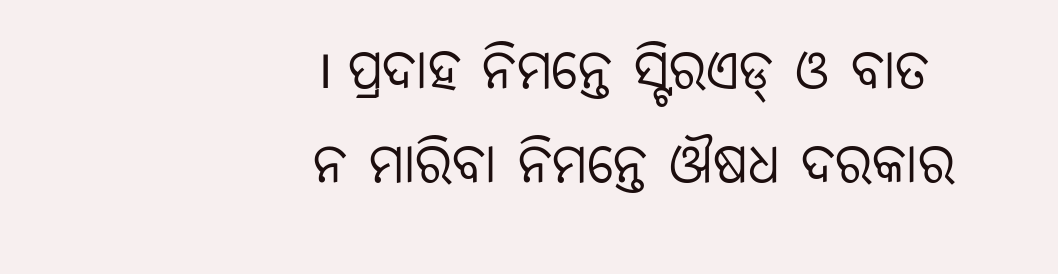। ପ୍ରଦାହ ନିମନ୍ତେ ସ୍ଟିରଏଡ୍ ଓ ବାତ ନ ମାରିବା ନିମନ୍ତେ ଔଷଧ ଦରକାର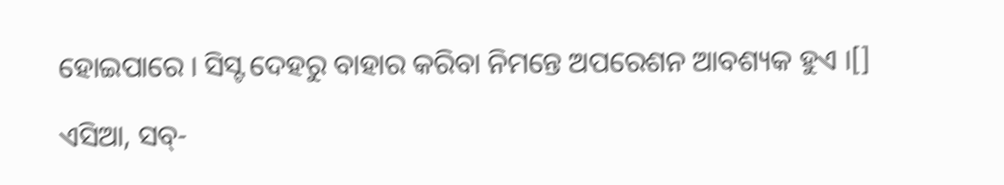ହୋଇପାରେ । ସିସ୍ଟ ଦେହରୁ ବାହାର କରିବା ନିମନ୍ତେ ଅପରେଶନ ଆବଶ୍ୟକ ହୁଏ ।[]

ଏସିଆ, ସବ୍-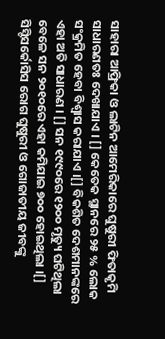ସାହାରା ଆଫ୍ରିକା ଓ ଲାଟିନ ଆମେରିକାରେ ଘୁଷୁରୀ ଫିତାକୃମି ସାଧାରଣତଃ ଦେଖାଯାଏ । [] କେତେକ ସ୍ଥାନରେ ୨୫ % ଲୋକ ସଂକ୍ରମିତ ହେବା ବିଶ୍ୱାସ କରାଯାଏ ।[] ବିକଶିତ ଦେଶମାନଙ୍କରେ ଏହା ଅତି ସାଧାରଣ । [] ସନ ୧୯୯୦ରେ ୧୨୦୦ ମୃତ୍ୟୁ ଘଟିଥିଲା ବେଳେ ସନ ୨୦୧୦ରେ ଏହା କମିଯାଇ ୭୦୦ ହୋଇଥିଲା ।[] ସିସ୍ଟିସର୍କୋସିସ ରୋଗ ଘୁଷୁରୀ ଓ ଗୋଜାତୀୟ ଜୀବଙ୍କୁ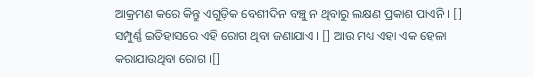ଆକ୍ରମଣ କରେ କିନ୍ତୁ ଏଗୁଡ଼ିକ ବେଶୀଦିନ ବଞ୍ଚୁ ନ ଥିବାରୁ ଲକ୍ଷଣ ପ୍ରକାଶ ପାଏନି । [] ସମ୍ପୁର୍ଣ୍ଣ ଇତିହାସରେ ଏହି ରୋଗ ଥିବା ଜଣାଯାଏ । [] ଆଉ ମଧ୍ୟ ଏହା ଏକ ହେଳା କରାଯାଉଥିବା ରୋଗ ।[]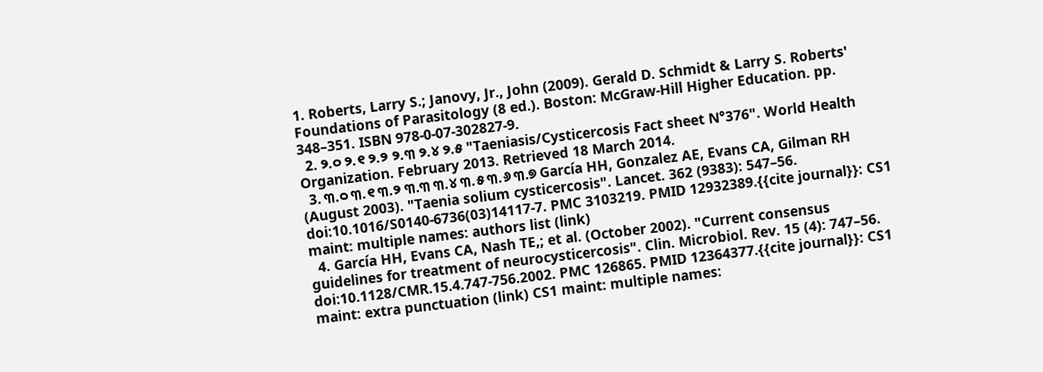1. Roberts, Larry S.; Janovy, Jr., John (2009). Gerald D. Schmidt & Larry S. Roberts' Foundations of Parasitology (8 ed.). Boston: McGraw-Hill Higher Education. pp. 348–351. ISBN 978-0-07-302827-9.
  2. ୨.୦ ୨.୧ ୨.୨ ୨.୩ ୨.୪ ୨.୫ "Taeniasis/Cysticercosis Fact sheet N°376". World Health Organization. February 2013. Retrieved 18 March 2014.
  3. ୩.୦ ୩.୧ ୩.୨ ୩.୩ ୩.୪ ୩.୫ ୩.୬ ୩.୭ García HH, Gonzalez AE, Evans CA, Gilman RH (August 2003). "Taenia solium cysticercosis". Lancet. 362 (9383): 547–56. doi:10.1016/S0140-6736(03)14117-7. PMC 3103219. PMID 12932389.{{cite journal}}: CS1 maint: multiple names: authors list (link)
  4. García HH, Evans CA, Nash TE,; et al. (October 2002). "Current consensus guidelines for treatment of neurocysticercosis". Clin. Microbiol. Rev. 15 (4): 747–56. doi:10.1128/CMR.15.4.747-756.2002. PMC 126865. PMID 12364377.{{cite journal}}: CS1 maint: extra punctuation (link) CS1 maint: multiple names: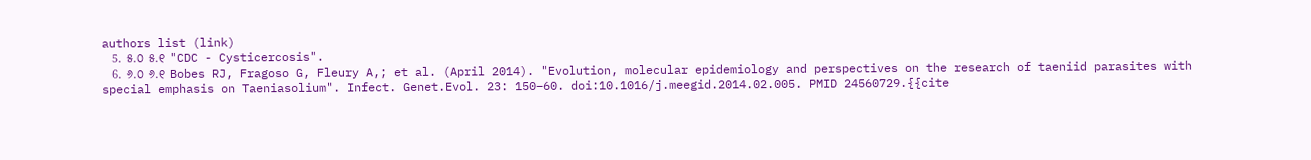authors list (link)
  5. ୫.୦ ୫.୧ "CDC - Cysticercosis".
  6. ୬.୦ ୬.୧ Bobes RJ, Fragoso G, Fleury A,; et al. (April 2014). "Evolution, molecular epidemiology and perspectives on the research of taeniid parasites with special emphasis on Taeniasolium". Infect. Genet.Evol. 23: 150–60. doi:10.1016/j.meegid.2014.02.005. PMID 24560729.{{cite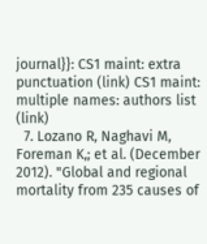journal}}: CS1 maint: extra punctuation (link) CS1 maint: multiple names: authors list (link)
  7. Lozano R, Naghavi M, Foreman K,; et al. (December 2012). "Global and regional mortality from 235 causes of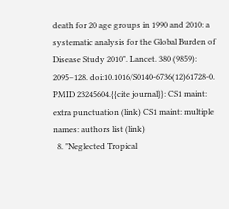death for 20 age groups in 1990 and 2010: a systematic analysis for the Global Burden of Disease Study 2010". Lancet. 380 (9859): 2095–128. doi:10.1016/S0140-6736(12)61728-0. PMID 23245604.{{cite journal}}: CS1 maint: extra punctuation (link) CS1 maint: multiple names: authors list (link)
  8. "Neglected Tropical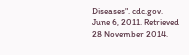Diseases". cdc.gov. June 6, 2011. Retrieved 28 November 2014.